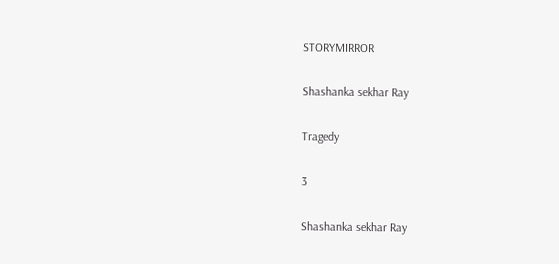STORYMIRROR

Shashanka sekhar Ray

Tragedy

3

Shashanka sekhar Ray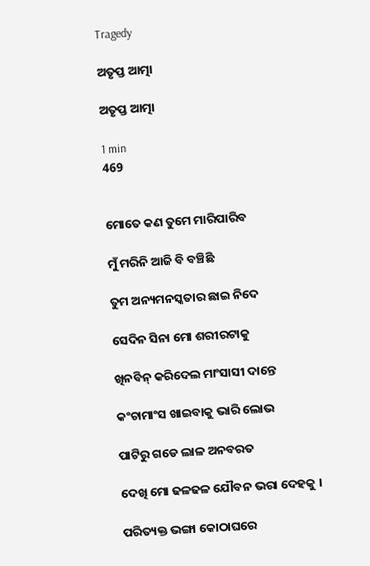Tragedy

ଅତୃପ୍ତ ଆତ୍ମା

ଅତୃପ୍ତ ଆତ୍ମା

1 min
469


ମୋତେ କଣ ତୁମେ ମାରିପାରିବ

ମୁଁ ମରିନି ଆଜି ବି ବଞ୍ଚିଛି

ତୁମ ଅନ୍ୟମନସ୍କତାର ଛାଇ ନିଦେ

ସେଦିନ ସିନା ମୋ ଶରୀରଟାକୁ

ଖିନବିନ୍ କରିଦେଲ ମାଂସାସୀ ଦାନ୍ତେ

କଂଚାମାଂସ ଖାଇବାକୁ ଭାରି ଲୋଭ

ପାଟିରୁ ଗଡେ ଲାଳ ଅନବରତ

ଦେଖି ମୋ ଢଳଢଳ ଯୌବନ ଭରା ଦେହକୁ ।

ପରିତ୍ୟକ୍ତ ଭଙ୍ଗା କୋଠାଘରେ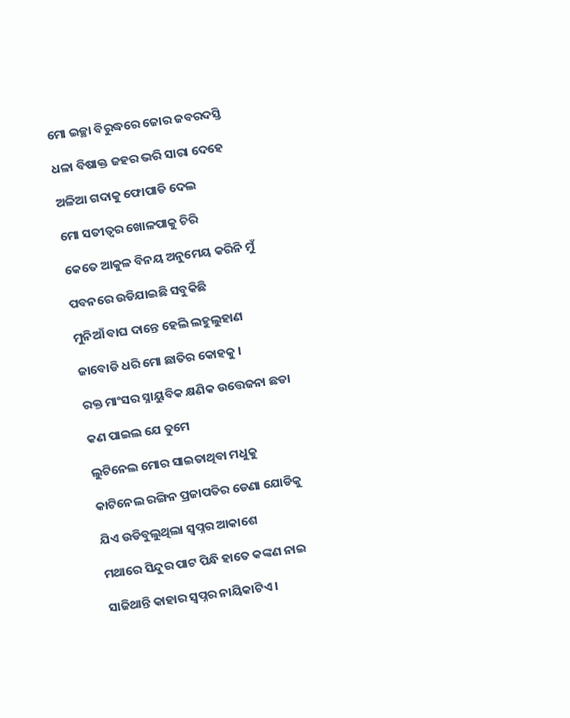ମୋ ଇଚ୍ଛା ବିରୁଦ୍ଧରେ ଜୋର ଜବରଦସ୍ତି

ଧଳା ବିଷାକ୍ତ ଜହର ଭରି ସାରା ଦେହେ

ଅଳିଆ ଗଦାକୁ ଫୋପାଡି ଦେଲ

ମୋ ସତୀତ୍ଵର ଖୋଳପାକୁ ଚିରି

କେତେ ଆକୁଳ ବିନୟ ଅନୁମେୟ କରିନି ମୁଁ

ପବନରେ ଉଡିଯାଇଛି ସବୁକିଛି

ମୁନିଆଁ ବାଘ ଦାନ୍ତେ ହେଲି ଲହୁଲୁହାଣ

ଜାବୋଡି ଧରି ମୋ ଛାତିର କୋହକୁ ।

ରକ୍ତ ମାଂସର ସ୍ନାୟୁବିକ କ୍ଷଣିକ ଉତ୍ତେଜନା ଛଡା

କଣ ପାଇଲ ଯେ ତୁମେ

ଲୁଟିନେଲ ମୋର ସାଇତାଥିବା ମଧୁକୁ

କାଟିନେଲ ରଙ୍ଗିନ ପ୍ରଜାପତିର ଡେଣା ଯୋଡିକୁ

ଯିଏ ଉଡିବୁଲୁଥିଲା ସ୍ଵପ୍ନର ଆକାଶେ

ମଥାରେ ସିନ୍ଦୁର ପାଟ ପିନ୍ଧି ହାତେ କଙ୍କଣ ନାଇ

ସାଜିଥାନ୍ତି କାହାର ସ୍ଵପ୍ନର ନାୟିକାଟିଏ ।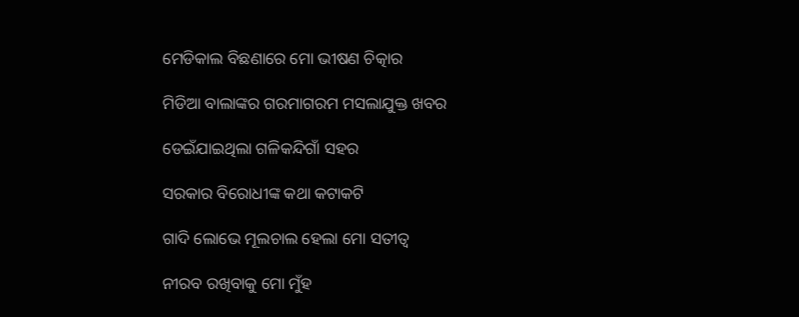ମେଡିକାଲ ବିଛଣାରେ ମୋ ଭୀଷଣ ଚିତ୍କାର

ମିଡିଆ ବାଲାଙ୍କର ଗରମାଗରମ ମସଲାଯୁକ୍ତ ଖବର

ଡେଇଁଯାଇଥିଲା ଗଳିକନ୍ଦିଗାଁ ସହର

ସରକାର ବିରୋଧୀଙ୍କ କଥା କଟାକଟି

ଗାଦି ଲୋଭେ ମୂଲଚାଲ ହେଲା ମୋ ସତୀତ୍ଵ

ନୀରବ ରଖିବାକୁ ମୋ ମୁଁହ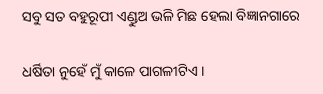ସବୁ ସତ ବହୁରୂପୀ ଏଣ୍ଡୁଅ ଭଳି ମିଛ ହେଲା ବିଜ୍ଞାନଗାରେ

ଧର୍ଷିତା ନୁହେଁ ମୁଁ କାଳେ ପାଗଳୀଟିଏ ।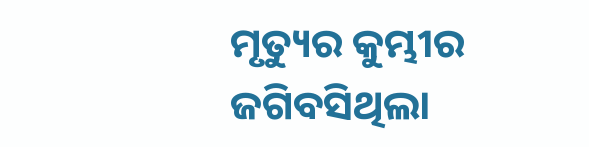ମୃତ୍ୟୁର କୁମ୍ଭୀର ଜଗିବସିଥିଲା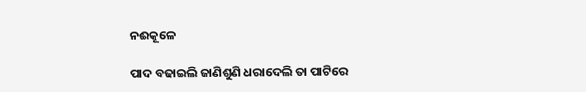ନଈକୂଳେ

ପାଦ ବଢାଇଲି ଜାଣିଶୁଣି ଧରାଦେଲି ତା ପାଟିରେ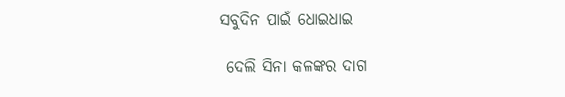ସବୁଦିନ ପାଇଁ ଧୋଇଧାଇ

 ଦେଲି ସିନା କଳଙ୍କର ଦାଗ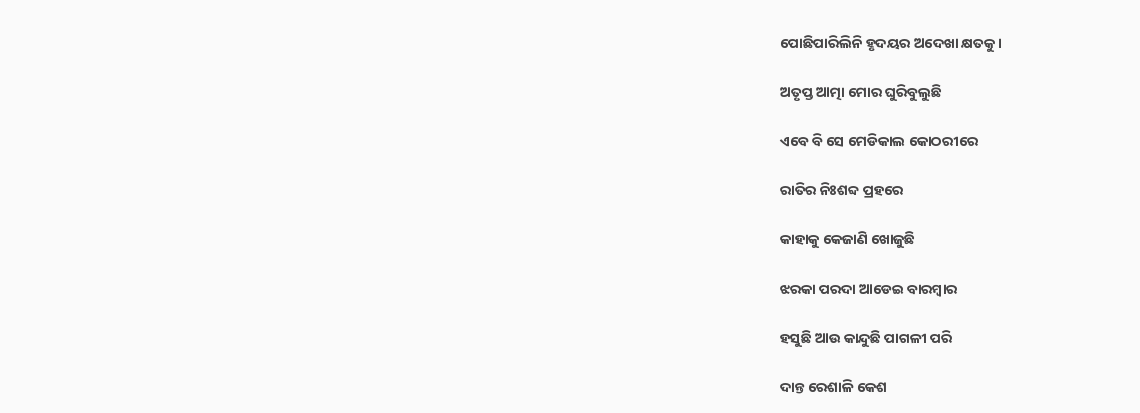ପୋଛିପାରିଲିନି ହୃଦୟର ଅଦେଖା କ୍ଷତକୁ ।

ଅତୃପ୍ତ ଆତ୍ମା ମୋର ଘୁରିବୁଲୁଛି

ଏବେ ବି ସେ ମେଡିକାଲ କୋଠରୀରେ

ରାତିର ନିଃଶବ୍ଦ ପ୍ରହରେ

କାହାକୁ କେଜାଣି ଖୋଜୁଛି

ଝରକା ପରଦା ଆଡେଇ ବାରମ୍ଵାର

ହସୁଛି ଆଉ କାନ୍ଦୁଛି ପାଗଳୀ ପରି

ଦାନ୍ତ ରେଶାଳି କେଶ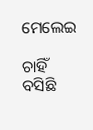ମେଲେଇ

ଚାହିଁ ବସିଛି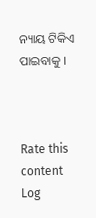ନ୍ୟାୟ ଟିକିଏ ପାଇବାକୁ ।



Rate this content
Log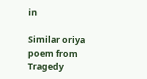in

Similar oriya poem from Tragedy